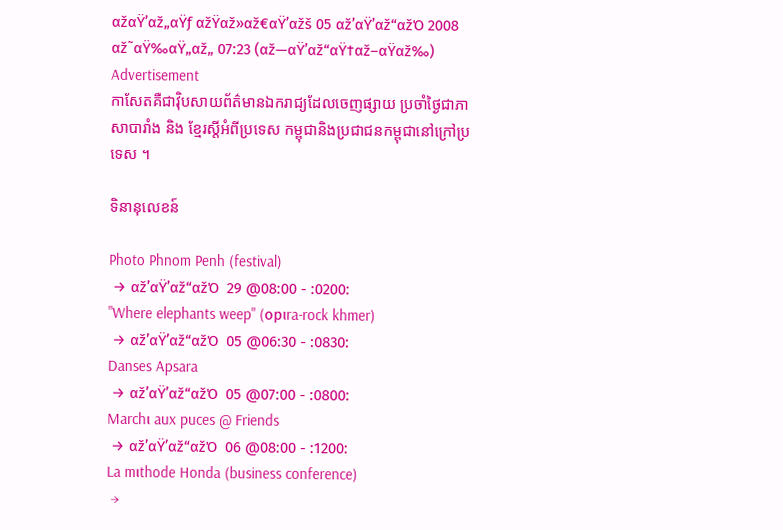αžαŸ’αž„αŸƒ αžŸαž»αž€αŸ’αžš 05 αž’αŸ’αž“αžΌ 2008
αž˜αŸ‰αŸ„αž„ 07:23 (αž—αŸ’αž“αŸ†αž–αŸαž‰)
Advertisement
កាសែតគឺជាវ៉ិបសាយព័ត៌មានឯករាជ្យដែលចេញផ្សាយ ប្រចាំថ្ងៃជាភាសាបារាំង និង ខ្មែរស្តីអំពីប្រទេស កម្ពុជានិងប្រជាជនកម្ពុជានៅក្រៅប្រទេស ។

ទិនានុលេខន៍

Photo Phnom Penh (festival)
 → αž’αŸ’αž“αžΌ  29 @08:00 - :0200:
"Where elephants weep" (opιra-rock khmer)
 → αž’αŸ’αž“αžΌ  05 @06:30 - :0830:
Danses Apsara
 → αž’αŸ’αž“αžΌ  05 @07:00 - :0800:
Marchι aux puces @ Friends
 → αž’αŸ’αž“αžΌ  06 @08:00 - :1200:
La mιthode Honda (business conference)
 →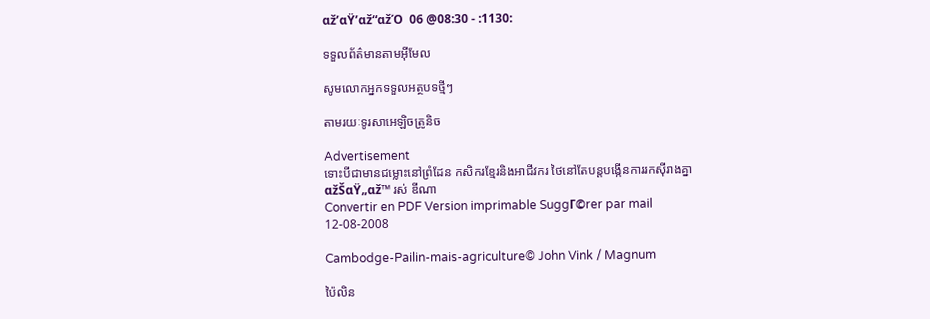αž’αŸ’αž“αžΌ  06 @08:30 - :1130:

ទទួលព័ត៌មានតាមអ៊ីមែល

សូមលោកអ្នកទទួលអត្ថបទថ្មីៗ

តាមរយៈទូរសាអេឡិចត្រូនិច

Advertisement
ទោះបីជាមានជម្លោះនៅព្រំដែន កសិករខ្មែរនិងអាជីវករ ថៃនៅតែបន្តបង្កើនការរកស៊ីរាងគ្នា
αžŠαŸ„αž™ រស់ ឌីណា
Convertir en PDF Version imprimable SuggΓ©rer par mail
12-08-2008

Cambodge-Pailin-mais-agriculture© John Vink / Magnum

ប៉ៃលិន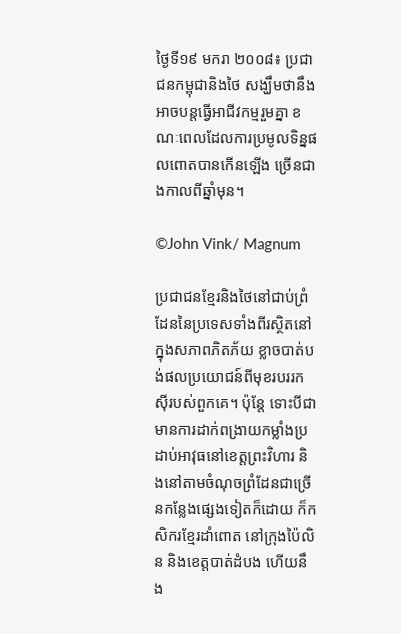ថ្ងៃទី១៩ មករា ២០០៨៖ ប្រជាជនកម្ពុជានិងថៃ សង្ឃឹមថានឹងអាចបន្តធ្វើអាជីវកម្មរួមគ្នា ខណៈពេលដែលការប្រមូលទិន្នផលពោតបានកើនឡើង ច្រើនជាងកាលពីឆ្នាំមុន។

©John Vink/ Magnum

ប្រជាជនខ្មែរនិងថៃនៅជាប់ព្រំដែននៃប្រទេសទាំងពីរស្ថិតនៅក្នុងសភាពភិតភ័យ ខ្លាចបាត់បង់ផលប្រយោជន៍ពីមុខរបររកស៊ីរបស់ពួកគេ។ ប៉ុន្តែ ទោះបីជាមានការដាក់ពង្រាយកម្លាំងប្រដាប់អាវុធនៅខេត្តព្រះវិហារ និងនៅតាមចំណុចព្រំដែនជាច្រើនកន្លែងផ្សេងទៀតក៏ដោយ ក៏កសិករខ្មែរដាំពោត នៅក្រុងប៉ៃលិន និងខេត្តបាត់ដំបង ហើយនឹង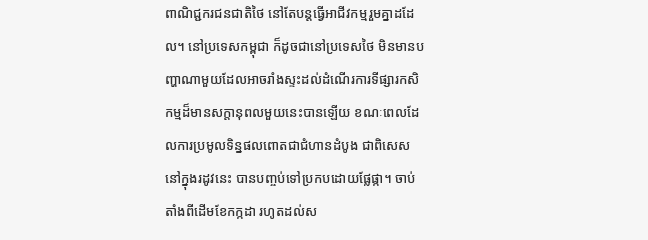ពាណិជ្ជករជនជាតិថៃ នៅតែបន្តធ្វើអាជីវកម្មរួមគ្នាដដែល។ នៅប្រទេសកម្ពុជា ក៏ដូចជានៅប្រទេសថៃ មិនមានបញ្ហាណាមួយដែលអាចរាំងស្ទះដល់ដំណើរការទីផ្សារកសិកម្មដ៏មានសក្តានុពលមួយនេះបានឡើយ ខណៈពេលដែលការប្រមូលទិន្នផលពោតជាជំហានដំបូង ជាពិសេសនៅក្នុងរដូវនេះ បានបញ្ចប់ទៅប្រកបដោយផ្លែផ្កា។ ចាប់តាំងពីដើមខែកក្កដា រហូតដល់ស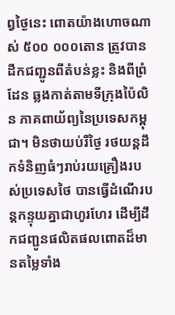ព្វថ្ងៃនេះ ពោតយ៉ាងហោចណាស់ ៥០០ ០០០តោន ត្រូវបានដឹកជញ្ជូនពីតំបន់ខ្លះ និងពីព្រំដែន ឆ្លងកាត់តាមទីក្រុងប៉ៃលិន ភាគពាយ័ព្យនៃប្រទេសកម្ពុជា។ មិនថាយប់រឺថ្ងៃ រថយន្តដឹកទំនិញធំៗរាប់រយគ្រឿងរបស់ប្រទេសថៃ បានធ្វើដំណើរបន្តកន្ទុយគ្នាជាហូរហែរ ដើម្បីដឹកជញ្ជូនផលិតផលពោតដ៏មានតម្លៃទាំង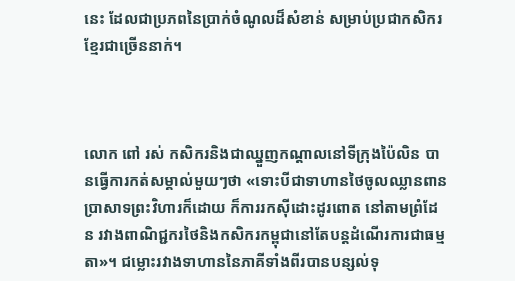នេះ ដែលជាប្រភពនៃប្រាក់ចំណូលដ៏សំខាន់ សម្រាប់ប្រជាកសិករខ្មែរជាច្រើននាក់។



លោក ពៅ រស់ កសិករនិងជាឈ្នួញកណ្តាលនៅទីក្រុងប៉ៃលិន បានធ្វើការកត់សម្គាល់មួយៗថា «ទោះបីជាទាហានថៃចូលឈ្លានពានប្រាសាទព្រះវិហារក៏ដោយ ក៏ការរកស៊ីដោះដូរពោត នៅតាមព្រំដែន រវាងពាណិជ្ជករថៃនិងកសិករកម្ពុជានៅតែបន្តដំណើរការជាធម្មតា»។ ជម្លោះរវាងទាហាននៃភាគីទាំងពីរបានបន្សល់ទុ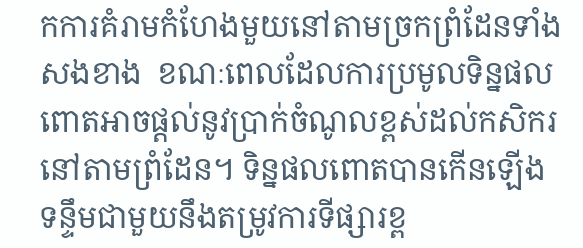កការគំរាមកំហែងមួយនៅតាមច្រកព្រំដែនទាំងសងខាង  ខណៈពេលដែលការប្រមូលទិន្នផលពោតអាចផ្តល់នូវប្រាក់ចំណូលខ្ពស់ដល់កសិករនៅតាមព្រំដែន។ ទិន្នផលពោតបានកើនឡើង ទន្ទឹមជាមួយនឹងតម្រូវការទីផ្សារខ្ព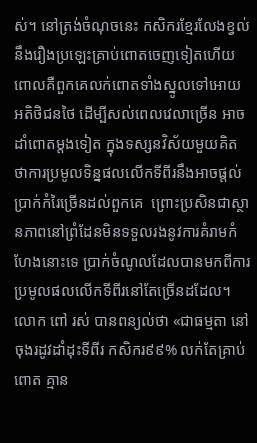ស់។ នៅត្រង់ចំណុចនេះ កសិករខ្មែរលែងខ្វល់នឹងរឿងប្រឡេះគ្រាប់ពោតចេញទៀតហើយ ពោលគឺពួកគេលក់ពោតទាំងស្នូលទៅអោយអតិថិជនថៃ ដើម្បីសល់ពេលវេលាច្រើន អាចដាំពោតម្តងទៀត ក្នុងទស្សនវិស័យមួយគិតថាការប្រមូលទិន្នផលលើកទីពីរនឹងអាចផ្តល់ប្រាក់កំរៃច្រើនដល់ពួកគេ  ព្រោះប្រសិនជាស្ថានភាពនៅព្រំដែនមិនទទួលរងនូវការគំរាមកំហែងនោះទេ ប្រាក់ចំណូលដែលបានមកពីការប្រមូលផលលើកទីពីរនៅតែច្រើនដដែល។ លោក ពៅ រស់ បានពន្យល់ថា «ជាធម្មតា នៅចុងរដូវដាំដុះទីពីរ កសិករ៩៩% លក់តែគ្រាប់ពោត គ្មាន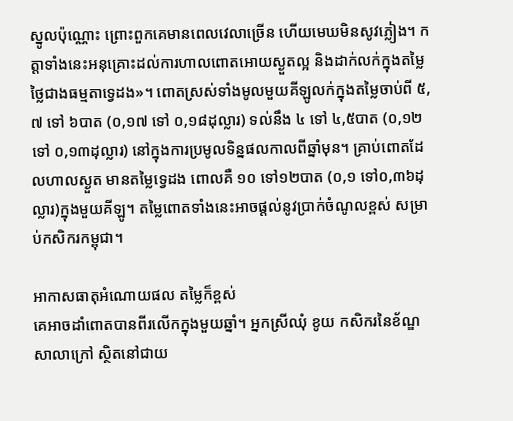ស្នូលប៉ុណ្ណោះ ព្រោះពួកគេមានពេលវេលាច្រើន ហើយមេឃមិនសូវភ្លៀង។ កត្តាទាំងនេះអនុគ្រោះដល់ការហាលពោតអោយស្ងួតល្អ និងដាក់លក់ក្នុងតម្លៃថ្លៃជាងធម្មតាទ្វេដង»។ ពោតស្រស់ទាំងមូលមួយគីឡូលក់ក្នុងតម្លៃចាប់ពី ៥,៧ ទៅ ៦បាត (០,១៧ ទៅ ០,១៨ដុល្លារ) ទល់នឹង ៤ ទៅ ៤,៥បាត (០,១២ ទៅ ០,១៣ដុល្លារ) នៅក្នុងការប្រមូលទិន្នផលកាលពីឆ្នាំមុន។ គ្រាប់ពោតដែលហាលស្ងួត មានតម្លៃទ្វេដង ពោលគឺ ១០ ទៅ១២បាត (០,១ ទៅ០,៣៦ដុល្លារ)ក្នុងមួយគីឡូ។ តម្លៃពោតទាំងនេះអាចផ្តល់នូវប្រាក់ចំណូលខ្ពស់ សម្រាប់កសិករកម្ពុជា។

អាកាសធាតុអំណោយផល តម្លៃក៏ខ្ពស់
គេអាចដាំពោតបានពីរលើកក្នុងមួយឆ្នាំ។ អ្នកស្រីឈុំ ខូយ កសិករនៃខ័ណ្ឌសាលាក្រៅ ស្ថិតនៅជាយ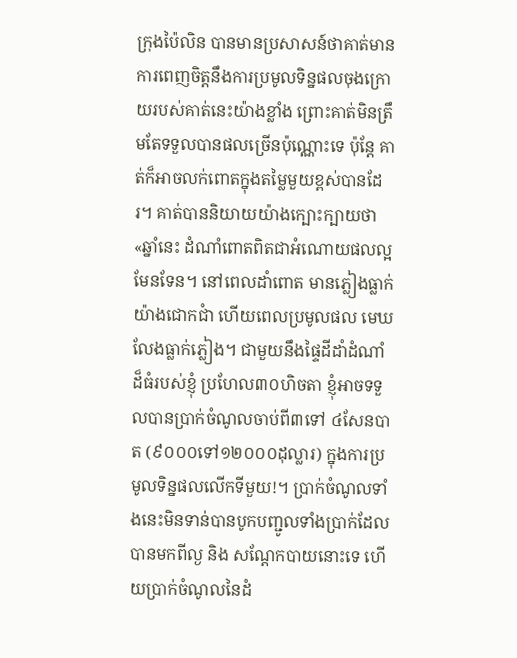ក្រុងប៉ៃលិន បានមានប្រសាសន៍ថាគាត់មានការពេញចិត្តនឹងការប្រមូលទិន្នផលចុងក្រោយរបស់គាត់នេះយ៉ាងខ្លាំង ព្រោះគាត់មិនត្រឹមតែទទួលបានផលច្រើនប៉ុណ្ណោះទេ ប៉ុន្តែ គាត់ក៏អាចលក់ពោតក្នុងតម្លៃមួយខ្ពស់បានដែរ។ គាត់បាននិយាយយ៉ាងក្បោះក្បាយថា «ឆ្នាំនេះ ដំណាំពោតពិតជាអំណោយផលល្អមែនទែន។ នៅពេលដាំពោត មានភ្លៀងធ្លាក់យ៉ាងជោកជាំ ហើយពេលប្រមូលផល មេឃលែងធ្លាក់ភ្លៀង។ ជាមួយនឹងផ្ទៃដីដាំដំណាំដ៏ធំរបស់ខ្ញុំ ប្រហែល៣០ហិចតា ខ្ញុំអាចទទួលបានប្រាក់ចំណូលចាប់ពី៣ទៅ ៤សែនបាត (៩០០០ទៅ១២០០០ដុល្លារ) ក្នុងការប្រមូលទិន្នផលលើកទីមួយ!។ ប្រាក់ចំណូលទាំងនេះមិនទាន់បានបូកបញ្ជូលទាំងប្រាក់ដែលបានមកពីល្ង និង សណ្តែកបាយនោះទេ ហើយប្រាក់ចំណូលនៃដំ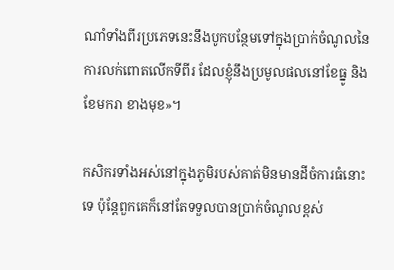ណាំទាំងពីរប្រភេទនេះនឹងបូកបន្ថែមទៅក្នុងប្រាក់ចំណូលនៃការលក់ពោតលើកទីពីរ ដែលខ្ញុំនឹងប្រមូលផលនៅខែធ្នូ និងខែមករា ខាងមុខ»។

កសិករទាំងអស់នៅក្នុងភូមិរបស់គាត់មិនមានដីចំការធំនោះទេ ប៉ុន្តែពួកគេក៏នៅតែទទួលបានប្រាក់ចំណូលខ្ពស់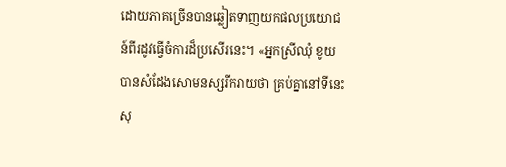ដោយភាគច្រើនបានឆ្លៀតទាញយកផលប្រយោជន៍ពីរដូវធ្វើចំការដ៏ប្រសើរនេះ។ «អ្នកស្រីឈុំ ខូយ បានសំដែងសោមនស្សរីករាយថា គ្រប់គ្នានៅទីនេះសុ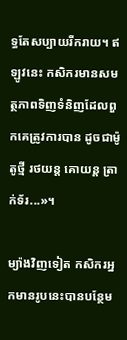ទ្ធតែសប្បាយរីករាយ។ ឥឡូវនេះ កសិករមានសមត្ថភាពទិញទំនិញដែលពួកគេត្រូវការបាន ដូចជាម៉ូតូថ្មី រថយន្ត គោយន្ត ត្រាក់ទ័រ...»។

ម្យ៉ាងវិញទៀត កសិករអ្នកមានរូបនេះបានបន្ថែម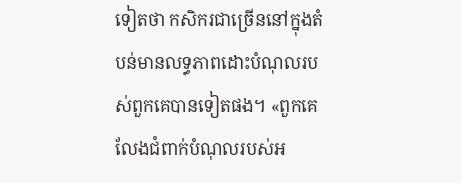ទៀតថា កសិករជាច្រើននៅក្នុងតំបន់មានលទ្ធភាពដោះបំណុលរបស់ពួកគេបានទៀតផង។ «ពួកគេលែងជំពាក់បំណុលរបស់អ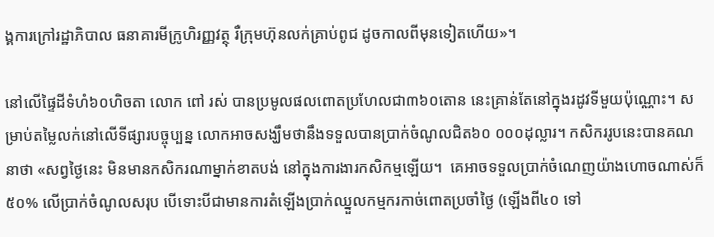ង្គការក្រៅរដ្ឋាភិបាល ធនាគារមីក្រូហិរញ្ញវត្ថុ រឺក្រុមហ៊ុនលក់គ្រាប់ពូជ ដូចកាលពីមុនទៀតហើយ»។

នៅលើផ្ទៃដីទំហំ៦០ហិចតា លោក ពៅ រស់ បានប្រមូលផលពោតប្រហែលជា៣៦០តោន នេះគ្រាន់តែនៅក្នុងរដូវទីមួយប៉ុណ្ណោះ។ សម្រាប់តម្លៃលក់នៅលើទីផ្សារបច្ចុប្បន្ន លោកអាចសង្ឃឹមថានឹងទទួលបានប្រាក់ចំណូលជិត៦០ ០០០ដុល្លារ។ កសិកររូបនេះបានគណនាថា «សព្វថ្ងៃនេះ មិនមានកសិករណាម្នាក់ខាតបង់ នៅក្នុងការងារកសិកម្មឡើយ។  គេអាចទទួលប្រាក់ចំណេញយ៉ាងហោចណាស់ក៏៥០% លើប្រាក់ចំណូលសរុប បើទោះបីជាមានការតំឡើងប្រាក់ឈ្នួលកម្មករកាច់ពោតប្រចាំថ្ងៃ (ឡើងពី៤០ ទៅ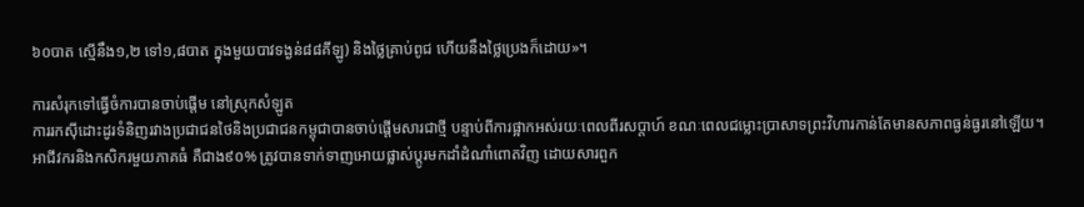៦០បាត ស្មើនឹង១,២ ទៅ១,៨បាត ក្នុងមួយបាវទង្ងន់៨៨គីឡូ) និងថ្លៃគ្រាប់ពូជ ហើយនឹងថ្លៃប្រេងក៏ដោយ»។

ការសំរុកទៅធ្វើចំការបានចាប់ផ្តើម នៅស្រុកសំឡូត
ការរកស៊ីដោះដូរទំនិញរវាងប្រជាជនថៃនិងប្រជាជនកម្ពុជាបានចាប់ផ្តើមសារជាថ្មី បន្ទាប់ពីការផ្អាកអស់រយៈពេលពីរសប្តាហ៍ ខណៈពេលជម្លោះប្រាសាទព្រះវិហារកាន់តែមានសភាពធ្ងន់ធ្ងរនៅឡើយ។ អាជីវករនិងកសិករមួយភាគធំ គឺជាង៩០% ត្រូវបានទាក់ទាញអោយផ្លាស់ប្តូរមកដាំដំណាំពោតវិញ ដោយសារពួក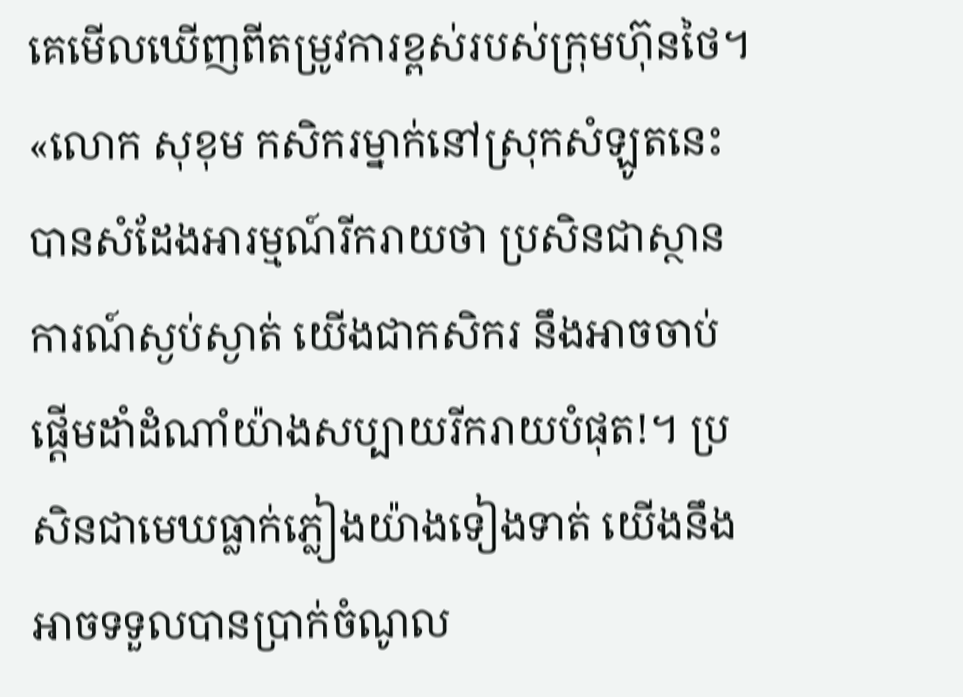គេមើលឃើញពីតម្រូវការខ្ពស់របស់ក្រុមហ៊ុនថៃ។ «លោក សុខុម កសិករម្នាក់នៅស្រុកសំឡូតនេះ បានសំដែងអារម្មណ៍រីករាយថា ប្រសិនជាស្ថានការណ៍ស្ងប់ស្ងាត់ យើងជាកសិករ នឹងអាចចាប់ផ្តើមដាំដំណាំយ៉ាងសប្បាយរីករាយបំផុត!។ ប្រសិនជាមេឃធ្លាក់ភ្លៀងយ៉ាងទៀងទាត់ យើងនឹងអាចទទួលបានប្រាក់ចំណូល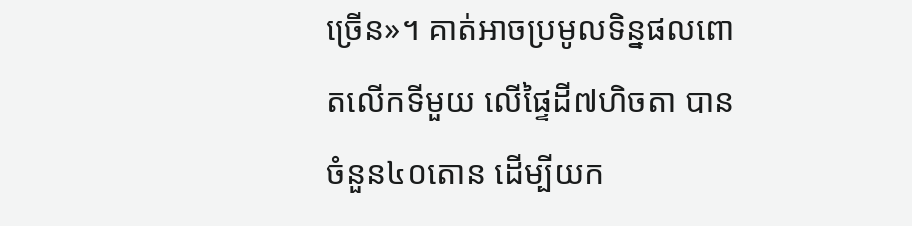ច្រើន»។ គាត់អាចប្រមូលទិន្នផលពោតលើកទីមួយ លើផ្ទៃដី៧ហិចតា បានចំនួន៤០តោន ដើម្បីយក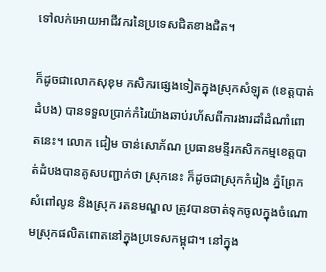ទៅលក់អោយអាជីវករនៃប្រទេសជិតខាងជិត។

ក៏ដូចជាលោកសុខុម កសិករផ្សេងទៀតក្នុងស្រុកសំឡុត (ខេត្តបាត់ដំបង) បានទទួលប្រាក់កំរៃយ៉ាងឆាប់រហ័សពីការងារដាំដំណាំពោតនេះ។ លោក ជៀម ចាន់សោភ័ណ ប្រធានមន្ទីរកសិកកម្មខេត្តបាត់ដំបងបានគូសបញ្ជាក់ថា ស្រុកនេះ ក៏ដូចជាស្រុកកំរៀង ភ្នំព្រែក សំពៅលូន និងស្រុក រតនមណ្ឌល ត្រូវបានចាត់ទុកចូលក្នុងចំណោមស្រុកផលិតពោតនៅក្នុងប្រទេសកម្ពុជា។ នៅក្នុង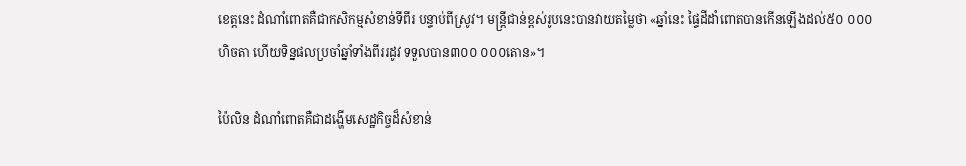ខេត្តនេះ ដំណាំពោតគឺជាកសិកម្មសំខាន់ទីពីរ បន្ទាប់ពីស្រូវ។ មន្រ្តីជាន់ខ្ពស់រូបនេះបានវាយតម្លៃថា «ឆ្នាំនេះ ផ្ទៃដីដាំពោតបានកើនឡើងដល់៥០ ០០០ហិចតា ហើយទិន្នផលប្រចាំឆ្នាំទាំងពីររដូវ ទទួលបាន៣០០ ០០០តោន»។

ប៉ៃលិន ដំណាំពោតគឺជាដង្ហើមសេដ្ឋកិច្ចដ៏សំខាន់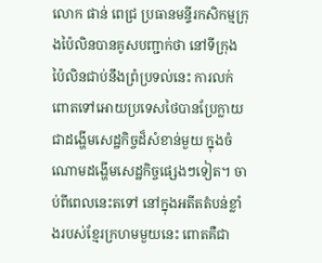លោក ផាន់ ពេជ្រ ប្រធានមន្ទីរកសិកម្មក្រុងប៉ៃលិនបានគូសបញ្ជាក់ថា នៅទីក្រុងប៉ៃលិនជាប់នឹងព្រំប្រទល់នេះ ការលក់ពោតទៅអោយប្រទេសថៃបានប្រែក្លាយជាដង្ហើមសេដ្ឋកិច្ចដ៏សំខាន់មួយ ក្នុងចំណោមដង្ហើមសេដ្ឋកិច្ចផ្សេងៗទៀត។ ចាប់ពីពេលនេះតទៅ នៅក្នុងអតីតតំបន់ខ្លាំងរបស់ខ្មែរក្រហមមួយនេះ ពោតគឺជា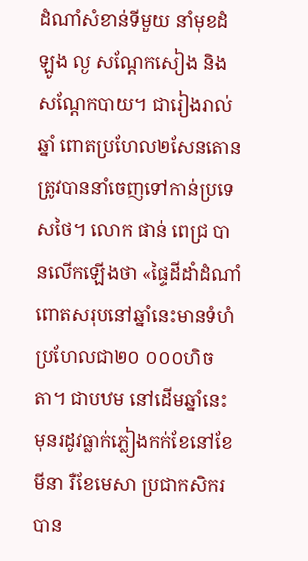ដំណាំសំខាន់ទីមួយ នាំមុខដំឡូង ល្ង សណ្តែកសៀង និងសណ្តែកបាយ។ ជារៀងរាល់ឆ្នាំ ពោតប្រហែល២សែនតោនត្រូវបាននាំចេញទៅកាន់ប្រទេសថៃ។ លោក ផាន់ ពេជ្រ បានលើកឡើងថា «ផ្ទៃដីដាំដំណាំពោតសរុបនៅឆ្នាំនេះមានទំហំប្រហែលជា២០ ០០០ហិចតា។ ជាបឋម នៅដើមឆ្នាំនេះ មុនរដូវធ្លាក់ភ្លៀងកក់ខែនៅខែមីនា រឺខែមេសា ប្រជាកសិករបាន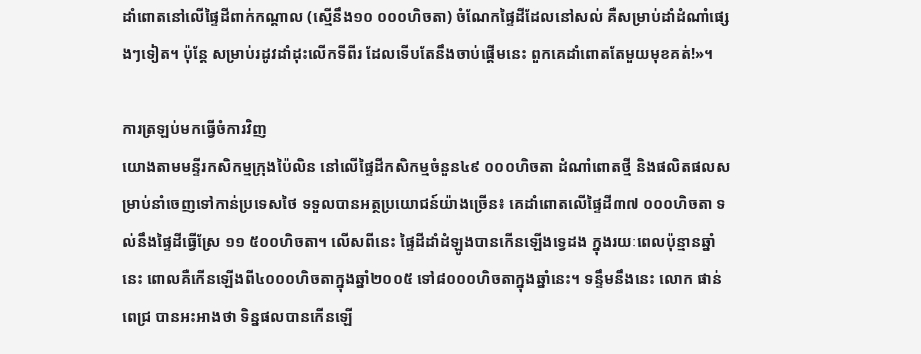ដាំពោតនៅលើផ្ទៃដីពាក់កណ្តាល (ស្មើនឹង១០ ០០០ហិចតា) ចំណែកផ្ទៃដីដែលនៅសល់ គឺសម្រាប់ដាំដំណាំផ្សេងៗទៀត។ ប៉ុន្តែ សម្រាប់រដូវដាំដុះលើកទីពីរ ដែលទើបតែនឹងចាប់ផ្តើមនេះ ពួកគេដាំពោតតែមួយមុខគត់!»។

ការត្រឡប់មកធ្វើចំការវិញ
យោងតាមមន្ទីរកសិកម្មក្រុងប៉ៃលិន នៅលើផ្ទៃដីកសិកម្មចំនួន៤៩ ០០០ហិចតា ដំណាំពោតថ្មី និងផលិតផលសម្រាប់នាំចេញទៅកាន់ប្រទេសថៃ ទទួលបានអត្ថប្រយោជន៍យ៉ាងច្រើន៖ គេដាំពោតលើផ្ទៃដី៣៧ ០០០ហិចតា ទល់នឹងផ្ទៃដីធ្វើស្រែ ១១ ៥០០ហិចតា។ លើសពីនេះ ផ្ទៃដីដាំដំឡូងបានកើនឡើងទ្វេដង ក្នុងរយៈពេលប៉ុន្មានឆ្នាំនេះ ពោលគឺកើនឡើងពី៤០០០ហិចតាក្នុងឆ្នាំ២០០៥ ទៅ៨០០០ហិចតាក្នុងឆ្នាំនេះ។ ទន្ទឹមនឹងនេះ លោក ផាន់ ពេជ្រ បានអះអាងថា ទិន្នផលបានកើនឡើ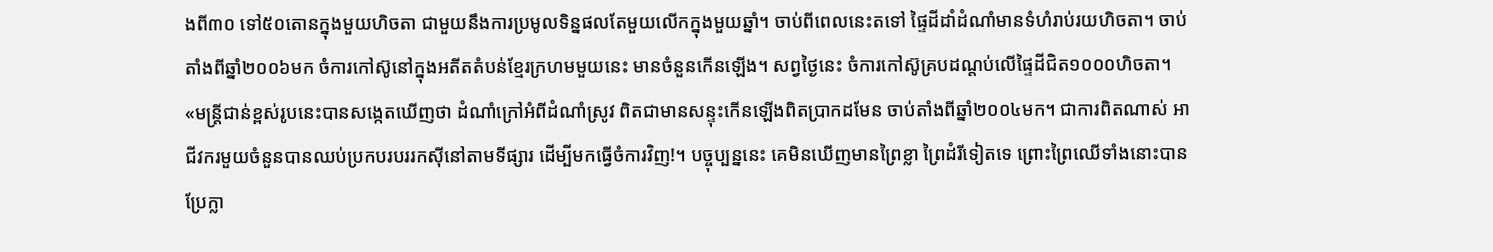ងពី៣០ ទៅ៥០តោនក្នុងមួយហិចតា ជាមួយនឹងការប្រមូលទិន្នផលតែមួយលើកក្នុងមួយឆ្នាំ។ ចាប់ពីពេលនេះតទៅ ផ្ទៃដីដាំដំណាំមានទំហំរាប់រយហិចតា។ ចាប់តាំងពីឆ្នាំ២០០៦មក ចំការកៅស៊ូនៅក្នុងអតីតតំបន់ខ្មែរក្រហមមួយនេះ មានចំនួនកើនឡើង។ សព្វថ្ងៃនេះ ចំការកៅស៊ូគ្របដណ្តប់លើផ្ទៃដីជិត១០០០ហិចតា។ «មន្ត្រីជាន់ខ្ពស់រូបនេះបានសង្កេតឃើញថា ដំណាំក្រៅអំពីដំណាំស្រូវ ពិតជាមានសន្ទុះកើនឡើងពិតប្រាកដមែន ចាប់តាំងពីឆ្នាំ២០០៤មក។ ជាការពិតណាស់ អាជីវករមួយចំនួនបានឈប់ប្រកបរបររកស៊ីនៅតាមទីផ្សារ ដើម្បីមកធ្វើចំការវិញ!។ បច្ចុប្បន្ននេះ គេមិនឃើញមានព្រៃខ្លា ព្រៃដំរីទៀតទេ ព្រោះព្រៃឈើទាំងនោះបានប្រែក្លា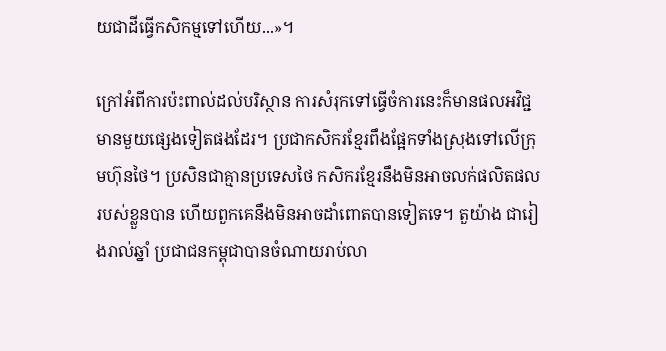យជាដីធ្វើកសិកម្មទៅហើយ...»។

ក្រៅអំពីការប៉ះពាល់ដល់បរិស្ថាន ការសំរុកទៅធ្វើចំការនេះក៏មានផលអវិជ្ជមានមួយផ្សេងទៀតផងដែរ។ ប្រជាកសិករខ្មែរពឹងផ្អែកទាំងស្រុងទៅលើក្រុមហ៊ុនថៃ។ ប្រសិនជាគ្មានប្រទេសថៃ កសិករខ្មែរនឹងមិនអាចលក់ផលិតផលរបស់ខ្លួនបាន ហើយពួកគេនឹងមិនអាចដាំពោតបានទៀតទេ។ តួយ៉ាង ជារៀងរាល់ឆ្នាំ ប្រជាជនកម្ពុជាបានចំណាយរាប់លា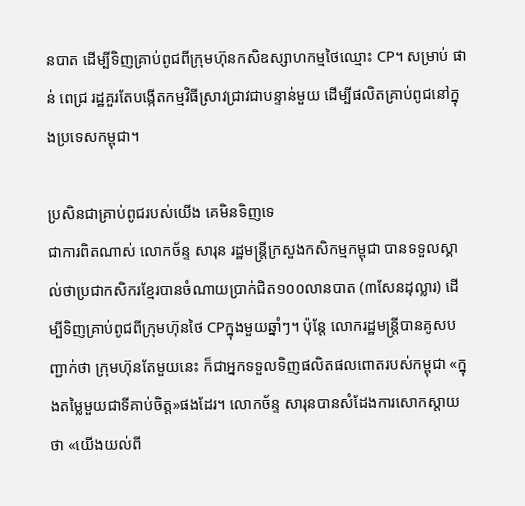នបាត ដើម្បីទិញគ្រាប់ពូជពីក្រុមហ៊ុនកសិឧស្សាហកម្មថៃឈ្មោះ CP។ សម្រាប់ ផាន់ ពេជ្រ រដ្ឋគួរតែបង្កើតកម្មវិធីស្រាវជ្រាវជាបន្ទាន់មួយ ដើម្បីផលិតគ្រាប់ពូជនៅក្នុងប្រទេសកម្ពុជា។

ប្រសិនជាគ្រាប់ពូជរបស់យើង គេមិនទិញទេ
ជាការពិតណាស់ លោកច័ន្ទ សារុន រដ្ឋមន្ត្រីក្រសួងកសិកម្មកម្ពុជា បានទទួលស្គាល់ថាប្រជាកសិករខ្មែរបានចំណាយប្រាក់ជិត១០០លានបាត (៣សែនដុល្លារ) ដើម្បីទិញគ្រាប់ពូជពីក្រុមហ៊ុនថៃ CPក្នុងមួយឆ្នាំៗ។ ប៉ុន្តែ លោករដ្ឋមន្ត្រីបានគូសបញ្ជាក់ថា ក្រុមហ៊ុនតែមួយនេះ ក៏ជាអ្នកទទួលទិញផលិតផលពោតរបស់កម្ពុជា «ក្នុងតម្លៃមួយជាទីគាប់ចិត្ត»ផងដែរ។ លោកច័ន្ទ សារុនបានសំដែងការសោកស្តាយថា «យើងយល់ពី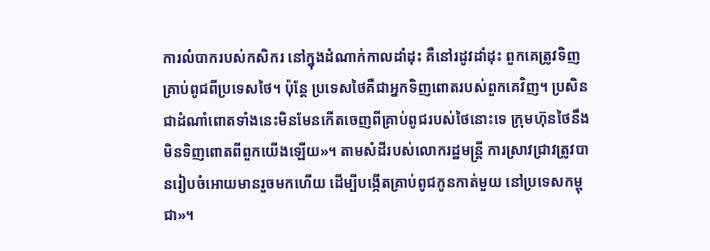ការលំបាករបស់កសិករ នៅក្នុងដំណាក់កាលដាំដុះ គឺនៅរដូវដាំដុះ ពួកគេត្រូវទិញគ្រាប់ពូជពីប្រទេសថៃ។ ប៉ុន្តែ ប្រទេសថៃគឺជាអ្នកទិញពោតរបស់ពួកគេវិញ។ ប្រសិនជាដំណាំពោតទាំងនេះមិនមែនកើតចេញពីគ្រាប់ពូជរបស់ថៃនោះទេ ក្រុមហ៊ុនថៃនឹងមិនទិញពោតពីពួកយើងឡើយ»។ តាមសំដីរបស់លោករដ្ឋមន្ត្រី ការស្រាវជ្រាវត្រូវបានរៀបចំអោយមានរួចមកហើយ ដើម្បីបង្កើតគ្រាប់ពូជកូនកាត់មួយ នៅប្រទេសកម្ពុជា»។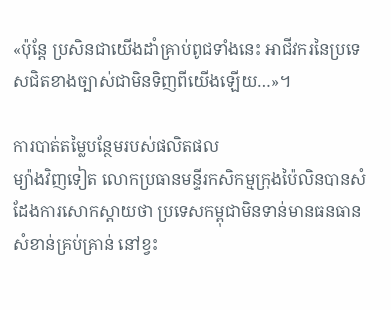«ប៉ុន្តែ ប្រសិនជាយើងដាំគ្រាប់ពូជទាំងនេះ អាជីវករនៃប្រទេសជិតខាងច្បាស់ជាមិនទិញពីយើងឡើយ…»។

ការបាត់តម្លៃបន្ថែមរបស់ផលិតផល
ម្យ៉ាងវិញទៀត លោកប្រធានមន្ទីរកសិកម្មក្រុងប៉ៃលិនបានសំដែងការសោកស្តាយថា ប្រទេសកម្ពុជាមិនទាន់មានធនធានសំខាន់គ្រប់គ្រាន់ នៅខ្វះ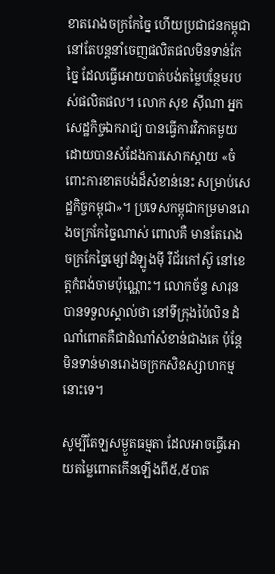ខាតរោងចក្រកែច្នៃ ហើយប្រជាជនកម្ពុជានៅតែបន្តនាំចេញផលិតផលមិនទាន់កែច្នៃ ដែលធ្វើអោយបាត់បង់តម្លៃបន្ថែមរបស់ផលិតផល។ លោក សុខ ស៊ីណា អ្នកសេដ្ឋកិច្ចឯករាជ្យ បានធ្វើការវិភាគមួយ ដោយបានសំដែងការសោកស្តាយ «ចំពោះការខាតបង់ដ៏សំខាន់នេះ សម្រាប់សេដ្ឋកិច្ចកម្ពុជា»។ ប្រទេសកម្ពុជាកម្រមានរោងចក្រកែច្នៃណាស់ ពោលគឺ មានតែរោងចក្រកែច្នៃម្សៅដំឡូងម៉ី រឺជ័រកៅស៊ូ នៅខេត្តកំពង់ចាមប៉ុណ្ណោះ។ លោកច័ន្ទ សារុន បានទទួលស្គាល់ថា នៅទីក្រុងប៉ៃលិន ដំណាំពោតគឺជាដំណាំសំខាន់ជាងគេ ប៉ុន្តែ មិនទាន់មានរោងចក្រកសិឧស្សាហកម្មនោះទេ។

សូម្បីតែឡសម្ងួតធម្មតា ដែលអាចធ្វើអោយតម្លៃពោតកើនឡើងពី៥,៥បាត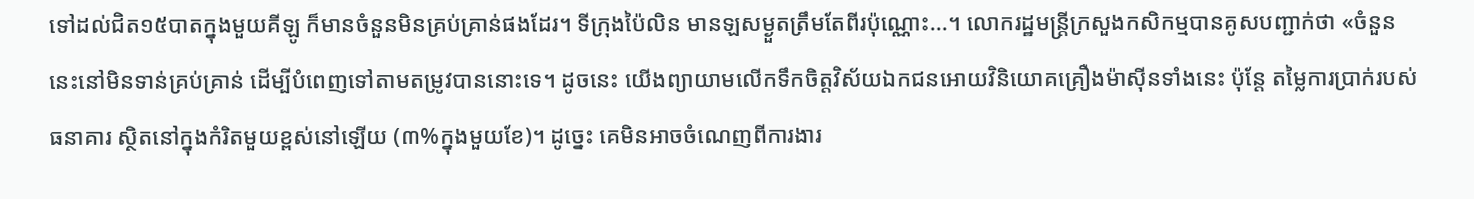ទៅដល់ជិត១៥បាតក្នុងមួយគីឡូ ក៏មានចំនួនមិនគ្រប់គ្រាន់ផងដែរ។ ទីក្រុងប៉ៃលិន មានឡសម្ងួតត្រឹមតែពីរប៉ុណ្ណោះ...។ លោករដ្ឋមន្ត្រីក្រសួងកសិកម្មបានគូសបញ្ជាក់ថា «ចំនួននេះនៅមិនទាន់គ្រប់គ្រាន់ ដើម្បីបំពេញទៅតាមតម្រូវបាននោះទេ។ ដូចនេះ យើងព្យាយាមលើកទឹកចិត្តវិស័យឯកជនអោយវិនិយោគគ្រឿងម៉ាស៊ីនទាំងនេះ ប៉ុន្តែ តម្លៃការប្រាក់របស់ធនាគារ ស្ថិតនៅក្នុងកំរិតមួយខ្ពស់នៅឡើយ (៣%ក្នុងមួយខែ)។ ដូច្នេះ គេមិនអាចចំណេញពីការងារ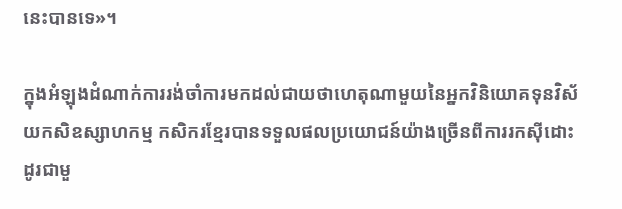នេះបានទេ»។

ក្នុងអំឡុងដំណាក់ការរង់ចាំការមកដល់ជាយថាហេតុណាមួយនៃអ្នកវិនិយោគទុនវិស័យកសិឧស្សាហកម្ម កសិករខ្មែរបានទទួលផលប្រយោជន៍យ៉ាងច្រើនពីការរកស៊ីដោះដូរជាមួ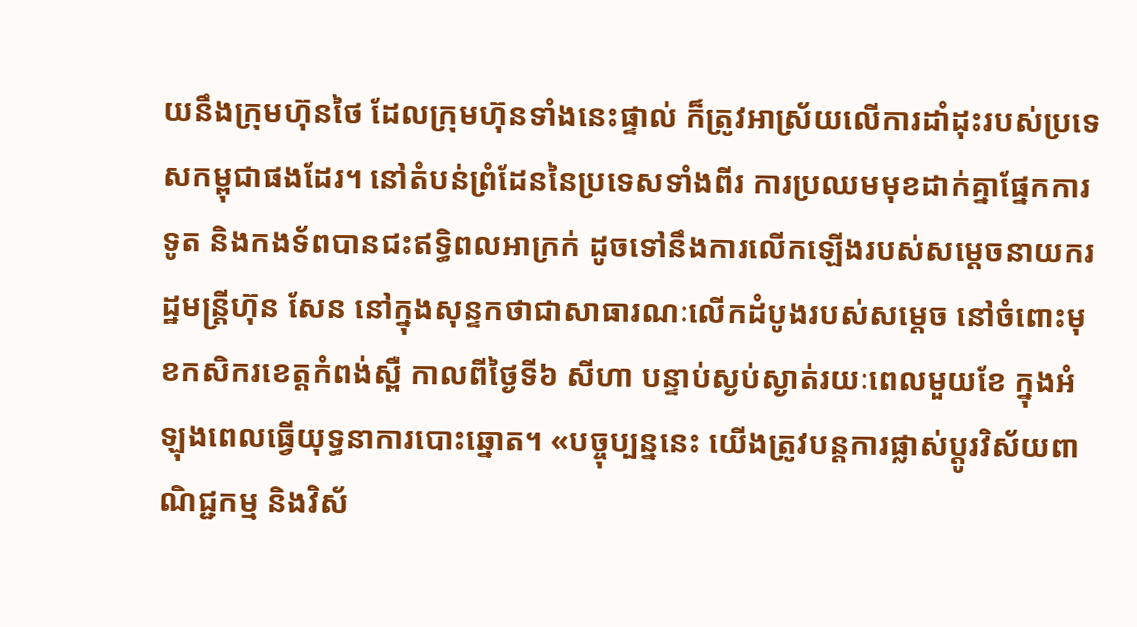យនឹងក្រុមហ៊ុនថៃ ដែលក្រុមហ៊ុនទាំងនេះផ្ទាល់ ក៏ត្រូវអាស្រ័យលើការដាំដុះរបស់ប្រទេសកម្ពុជាផងដែរ។ នៅតំបន់ព្រំដែននៃប្រទេសទាំងពីរ ការប្រឈមមុខដាក់គ្នាផ្នែកការទូត និងកងទ័ពបានជះឥទ្ធិពលអាក្រក់ ដូចទៅនឹងការលើកឡើងរបស់សម្តេចនាយករដ្ឋមន្ត្រីហ៊ុន សែន នៅក្នុងសុន្ទកថាជាសាធារណៈលើកដំបូងរបស់សម្តេច នៅចំពោះមុខកសិករខេត្តកំពង់ស្ពឺ កាលពីថ្ងៃទី៦ សីហា បន្ទាប់ស្ងប់ស្ងាត់រយៈពេលមួយខែ ក្នុងអំឡុងពេលធ្វើយុទ្ធនាការបោះឆ្នោត។ «បច្ចុប្បន្ននេះ យើងត្រូវបន្តការផ្លាស់ប្តូរវិស័យពាណិជ្ជកម្ម និងវិស័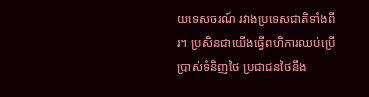យទេសចរណ៍ រវាងប្រទេសជាតិទាំងពីរ។ ប្រសិនជាយើងធ្វើពហិការឈប់ប្រើប្រាស់ទំនិញថៃ ប្រជាជនថៃនឹង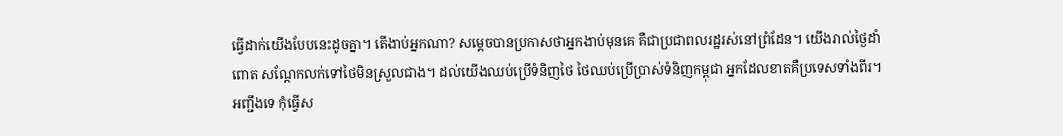ធ្វើដាក់យើងបែបនេះដូចគ្នា។ តើងាប់អ្នកណា? សម្តេចបានប្រកាសថាអ្នកងាប់មុនគេ គឺជាប្រជាពលរដ្ឋរស់នៅព្រំដែន។ យើងរាល់ថ្ងៃដាំពោត សណ្តែកលក់ទៅថៃមិនស្រួលជាង។ ដល់យើងឈប់ប្រើទំនិញថៃ ថៃឈប់ប្រើប្រាស់ទំនិញកម្ពុជា អ្នកដែលខាតគឺប្រទេសទាំងពីរ។ អញ្ជឹងទេ កុំធ្វើស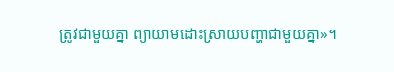ត្រូវជាមួយគ្នា ព្យាយាមដោះស្រាយបញ្ហាជាមួយគ្នា»។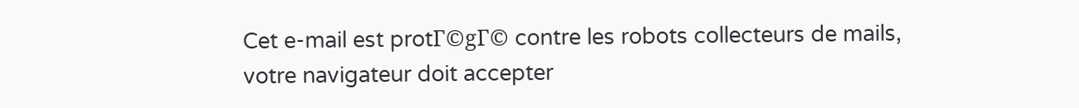Cet e-mail est protΓ©gΓ© contre les robots collecteurs de mails, votre navigateur doit accepter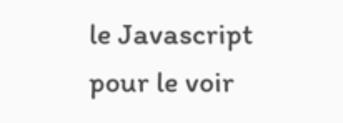le Javascript pour le voir